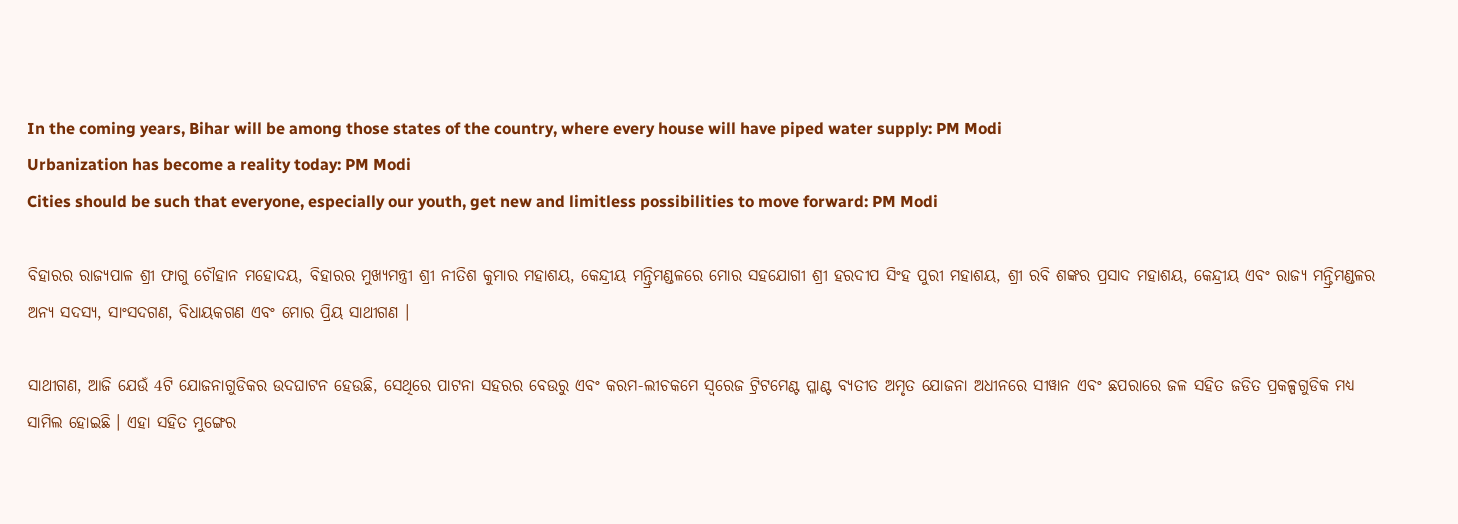In the coming years, Bihar will be among those states of the country, where every house will have piped water supply: PM Modi
Urbanization has become a reality today: PM Modi
Cities should be such that everyone, especially our youth, get new and limitless possibilities to move forward: PM Modi

ବିହାରର ରାଜ୍ୟପାଳ ଶ୍ରୀ ଫାଗୁ ଚୌହାନ ମହୋଦୟ, ବିହାରର ମୁଖ୍ୟମନ୍ତ୍ରୀ ଶ୍ରୀ ନୀତିଶ କୁମାର ମହାଶୟ, କେନ୍ଦ୍ରୀୟ ମନ୍ତ୍ରିମଣ୍ଡଳରେ ମୋର ସହଯୋଗୀ ଶ୍ରୀ ହରଦୀପ ସିଂହ ପୁରୀ ମହାଶୟ, ଶ୍ରୀ ରବି ଶଙ୍କର ପ୍ରସାଦ ମହାଶୟ, କେନ୍ଦ୍ରୀୟ ଏବଂ ରାଜ୍ୟ ମନ୍ତ୍ରିମଣ୍ଡଳର ଅନ୍ୟ ସଦସ୍ୟ, ସାଂସଦଗଣ, ବିଧାୟକଗଣ ଏବଂ ମୋର ପ୍ରିୟ ସାଥୀଗଣ ।

ସାଥୀଗଣ, ଆଜି ଯେଉଁ 4ଟି ଯୋଜନାଗୁଡିକର ଉଦଘାଟନ ହେଉଛି, ସେଥିରେ ପାଟନା ସହରର ବେଉରୁ ଏବଂ କରମ-ଲୀଚକମେ ସ୍ୱରେଜ ଟ୍ରିଟମେଣ୍ଟ ପ୍ଳାଣ୍ଟ ବ୍ୟତୀତ ଅମୃତ ଯୋଜନା ଅଧୀନରେ ସୀୱାନ ଏବଂ ଛପରାରେ ଜଳ ସହିତ ଜଡିତ ପ୍ରକଳ୍ପଗୁଡିକ ମଧ୍ୟ ସାମିଲ ହୋଇଛି । ଏହା ସହିତ ମୁଙ୍ଗେର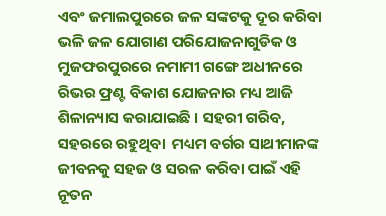ଏବଂ ଜମାଲପୁରରେ ଜଳ ସଙ୍କଟକୁ ଦୂର କରିବା ଭଳି ଜଳ ଯୋଗାଣ ପରିଯୋଜନାଗୁଡିକ ଓ ମୁଜଫରପୁରରେ ନମାମୀ ଗଙ୍ଗେ ଅଧୀନରେ ରିଭର ଫ୍ରଣ୍ଟ ବିକାଶ ଯୋଜନାର ମଧ୍ୟ ଆଜି ଶିଳାନ୍ୟାସ କରାଯାଇଛି । ସହରୀ ଗରିବ, ସହରରେ ରହୁଥିବା  ମଧ୍ୟମ ବର୍ଗର ସାଥୀମାନଙ୍କ ଜୀବନକୁ ସହଜ ଓ ସରଳ କରିବା ପାଇଁ ଏହି ନୂତନ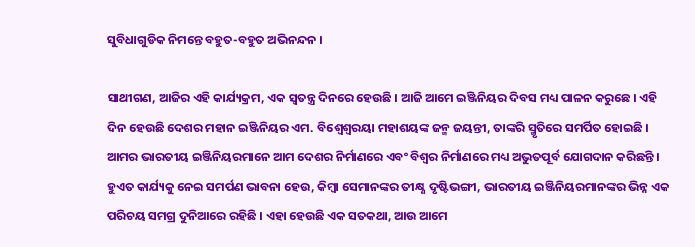ସୁବିଧାଗୁଡିକ ନିମନ୍ତେ ବହୁତ-ବହୁତ ଅଭିନନ୍ଦନ ।

ସାଥୀଗଣ, ଆଜିର ଏହି କାର୍ଯ୍ୟକ୍ରମ, ଏକ ସ୍ୱତନ୍ତ୍ର ଦିନରେ ହେଉଛି । ଆଜି ଆମେ ଇଞ୍ଜିନିୟର ଦିବସ ମଧ୍ୟ ପାଳନ କରୁଛେ । ଏହି ଦିନ ହେଉଛି ଦେଶର ମହାନ ଇଞ୍ଜିନିୟର ଏମ. ବିଶ୍ୱେଶ୍ୱରୟା ମହାଶୟଙ୍କ ଜନ୍ମ ଜୟନ୍ତୀ, ତାଙ୍କରି ସ୍ମୃତିରେ ସମର୍ପିତ ହୋଇଛି । ଆମର ଭାରତୀୟ ଇଞ୍ଜିନିୟରମାନେ ଆମ ଦେଶର ନିର୍ମାଣରେ ଏବଂ ବିଶ୍ୱର ନିର୍ମାଣରେ ମଧ୍ୟ ଅଭୁତପୂର୍ବ ଯୋଗଦାନ କରିଛନ୍ତି । ହୁଏତ କାର୍ଯ୍ୟକୁ ନେଇ ସମର୍ପଣ ଭାବନା ହେଉ, କିମ୍ବା ସେମାନଙ୍କର ତୀକ୍ଷ୍ଣ ଦୃଷ୍ଟିଭଙ୍ଗୀ, ଭାରତୀୟ ଇଞ୍ଜିନିୟରମାନଙ୍କର ଭିନ୍ନ ଏକ ପରିଚୟ ସମଗ୍ର ଦୁନିଆରେ ରହିଛି । ଏହା ହେଉଛି ଏକ ସତକଥା, ଆଉ ଆମେ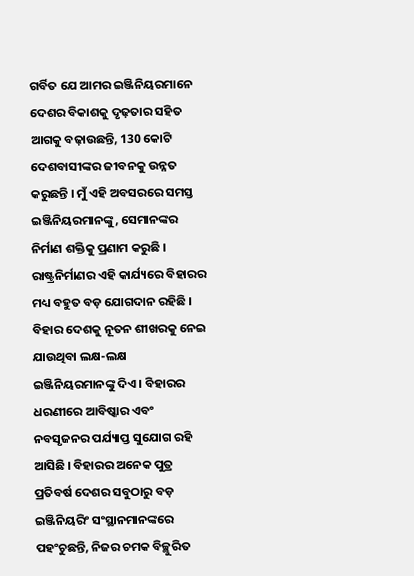ଗର୍ବିତ ଯେ ଆମର ଇଞ୍ଜିନିୟରମାନେ ଦେଶର ବିକାଶକୁ ଦୃଢ଼ତାର ସହିତ ଆଗକୁ ବଢ଼ାଉଛନ୍ତି, 130 କୋଟି ଦେଶବାସୀଙ୍କର ଜୀବନକୁ ଉନ୍ନତ କରୁଛନ୍ତି । ମୁଁ ଏହି ଅବସରରେ ସମସ୍ତ ଇଞ୍ଜିନିୟରମାନଙ୍କୁ, ସେମାନଙ୍କର ନିର୍ମାଣ ଶକ୍ତିକୁ ପ୍ରଣାମ କରୁଛି । ରାଷ୍ଟ୍ରନିର୍ମାଣର ଏହି କାର୍ଯ୍ୟରେ ବିହାରର ମଧ୍ୟ ବହୁତ ବଡ଼ ଯୋଗଦାନ ରହିଛି । ବିହାର ଦେଶକୁ ନୂତନ ଶୀଖରକୁ ନେଇ ଯାଉଥିବା ଲକ୍ଷ-ଲକ୍ଷ ଇଞ୍ଜିନିୟରମାନଙ୍କୁ ଦିଏ । ବିହାରର ଧରଣୀରେ ଆବିଷ୍କାର ଏବଂ ନବସୃଜନର ପର୍ଯ୍ୟାପ୍ତ ସୁଯୋଗ ରହି ଆସିଛି । ବିହାରର ଅନେକ ପୁତ୍ର ପ୍ରତିବର୍ଷ ଦେଶର ସବୁଠାରୁ ବଡ଼ ଇଞ୍ଜିନିୟରିଂ ସଂସ୍ଥାନମାନଙ୍କରେ ପହଂଚୁଛନ୍ତି, ନିଜର ଚମକ ବିଚ୍ଛୁରିତ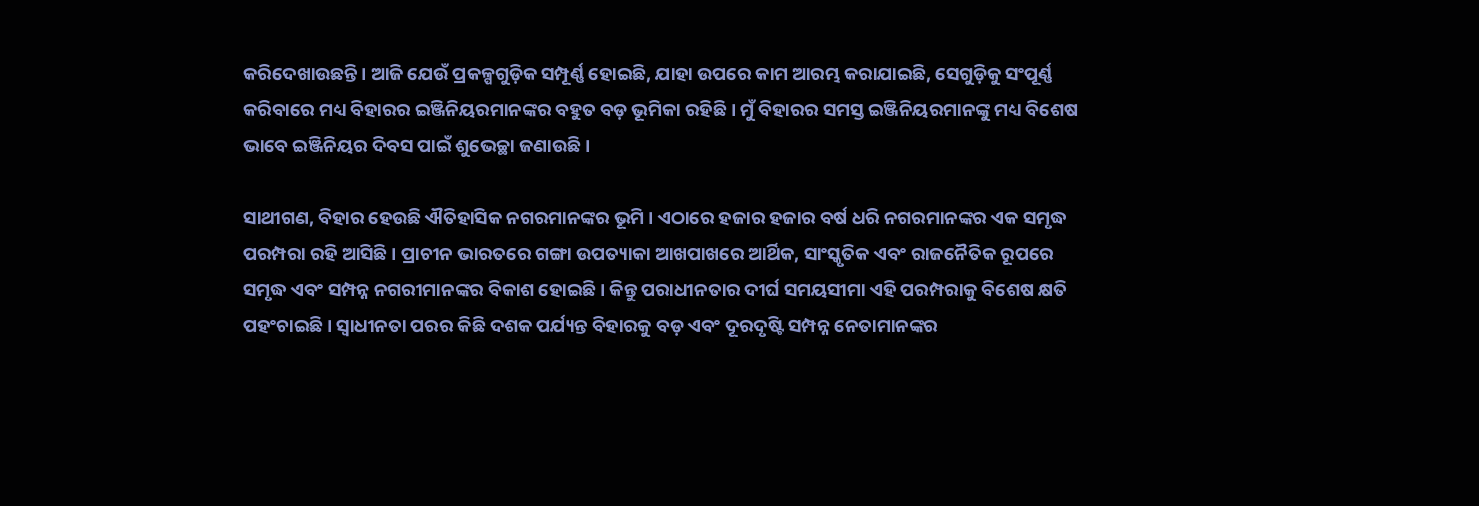କରିଦେଖାଉଛନ୍ତି । ଆଜି ଯେଉଁ ପ୍ରକଳ୍ପଗୁଡ଼ିକ ସମ୍ପୂର୍ଣ୍ଣ ହୋଇଛି, ଯାହା ଉପରେ କାମ ଆରମ୍ଭ କରାଯାଇଛି, ସେଗୁଡ଼ିକୁ ସଂପୂର୍ଣ୍ଣ କରିବାରେ ମଧ୍ୟ ବିହାରର ଇଞ୍ଜିନିୟରମାନଙ୍କର ବହୁତ ବଡ଼ ଭୂମିକା ରହିଛି । ମୁଁ ବିହାରର ସମସ୍ତ ଇଞ୍ଜିନିୟରମାନଙ୍କୁ ମଧ୍ୟ ବିଶେଷ ଭାବେ ଇଞ୍ଜିନିୟର ଦିବସ ପାଇଁ ଶୁଭେଚ୍ଛା ଜଣାଉଛି ।

ସାଥୀଗଣ, ବିହାର ହେଉଛି ଐତିହାସିକ ନଗରମାନଙ୍କର ଭୂମି । ଏଠାରେ ହଜାର ହଜାର ବର୍ଷ ଧରି ନଗରମାନଙ୍କର ଏକ ସମୃଦ୍ଧ ପରମ୍ପରା ରହି ଆସିଛି । ପ୍ରାଚୀନ ଭାରତରେ ଗଙ୍ଗା ଉପତ୍ୟାକା ଆଖପାଖରେ ଆର୍ଥିକ, ସାଂସ୍କୃତିକ ଏବଂ ରାଜନୈତିକ ରୂପରେ ସମୃଦ୍ଧ ଏବଂ ସମ୍ପନ୍ନ ନଗରୀମାନଙ୍କର ବିକାଶ ହୋଇଛି । କିନ୍ତୁ ପରାଧୀନତାର ଦୀର୍ଘ ସମୟସୀମା ଏହି ପରମ୍ପରାକୁ ବିଶେଷ କ୍ଷତି ପହଂଚାଇଛି । ସ୍ୱାଧୀନତା ପରର କିଛି ଦଶକ ପର୍ଯ୍ୟନ୍ତ ବିହାରକୁ ବଡ଼ ଏବଂ ଦୂରଦୃଷ୍ଟି ସମ୍ପନ୍ନ ନେତାମାନଙ୍କର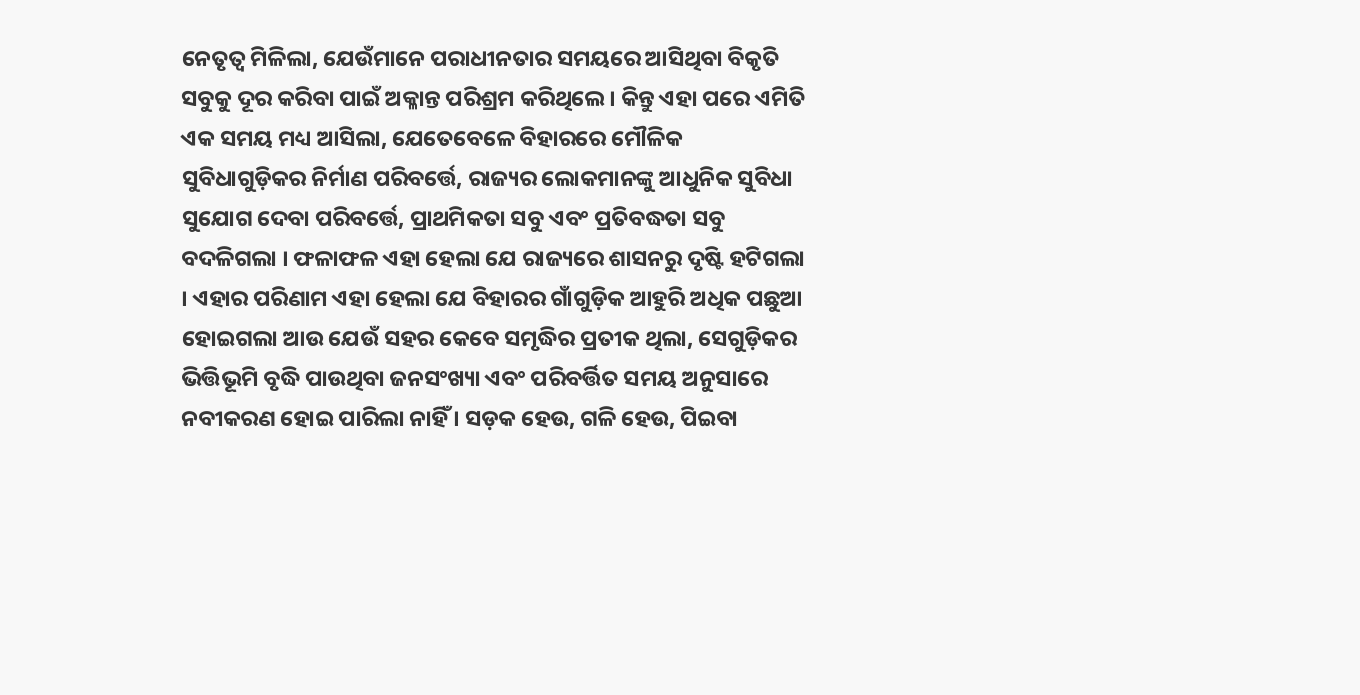ନେତୃତ୍ୱ ମିଳିଲା, ଯେଉଁମାନେ ପରାଧୀନତାର ସମୟରେ ଆସିଥିବା ବିକୃତି ସବୁକୁ ଦୂର କରିବା ପାଇଁ ଅକ୍ଳାନ୍ତ ପରିଶ୍ରମ କରିଥିଲେ । କିନ୍ତୁ ଏହା ପରେ ଏମିତି ଏକ ସମୟ ମଧ୍ୟ ଆସିଲା, ଯେତେବେଳେ ବିହାରରେ ମୌଳିକ ସୁବିଧାଗୁଡ଼ିକର ନିର୍ମାଣ ପରିବର୍ତ୍ତେ, ରାଜ୍ୟର ଲୋକମାନଙ୍କୁ ଆଧୁନିକ ସୁବିଧା ସୁଯୋଗ ଦେବା ପରିବର୍ତ୍ତେ, ପ୍ରାଥମିକତା ସବୁ ଏବଂ ପ୍ରତିବଦ୍ଧତା ସବୁ ବଦଳିଗଲା । ଫଳାଫଳ ଏହା ହେଲା ଯେ ରାଜ୍ୟରେ ଶାସନରୁ ଦୃଷ୍ଟି ହଟିଗଲା । ଏହାର ପରିଣାମ ଏହା ହେଲା ଯେ ବିହାରର ଗାଁଗୁଡ଼ିକ ଆହୁରି ଅଧିକ ପଛୁଆ ହୋଇଗଲା ଆଉ ଯେଉଁ ସହର କେବେ ସମୃଦ୍ଧିର ପ୍ରତୀକ ଥିଲା, ସେଗୁଡ଼ିକର ଭିତ୍ତିଭୂମି ବୃଦ୍ଧି ପାଉଥିବା ଜନସଂଖ୍ୟା ଏବଂ ପରିବର୍ତ୍ତିତ ସମୟ ଅନୁସାରେ ନବୀକରଣ ହୋଇ ପାରିଲା ନାହିଁ । ସଡ଼କ ହେଉ, ଗଳି ହେଉ, ପିଇବା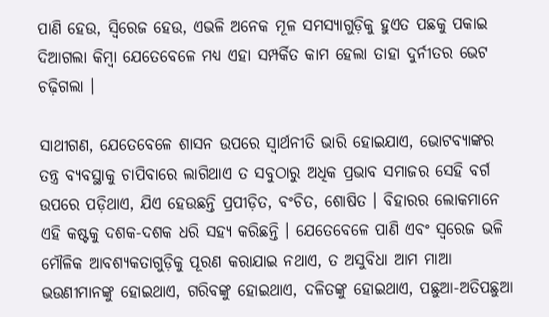ପାଣି ହେଉ, ସ୍ୱିରେଜ ହେଉ, ଏଭଳି ଅନେକ ମୂଳ ସମସ୍ୟାଗୁଡ଼ିକୁ ହୁଏତ ପଛକୁ ପକାଇ ଦିଆଗଲା କିମ୍ବା ଯେତେବେଳେ ମଧ୍ୟ ଏହା ସମ୍ପର୍କିତ କାମ ହେଲା ତାହା ଦୁର୍ନୀତର ଭେଟ ଚଢ଼ିଗଲା ।

ସାଥୀଗଣ, ଯେତେବେଳେ ଶାସନ ଉପରେ ସ୍ୱାର୍ଥନୀତି ଭାରି ହୋଇଯାଏ, ଭୋଟବ୍ୟାଙ୍କର ତନ୍ତ୍ର ବ୍ୟବସ୍ଥାକୁ ଚାପିବାରେ ଲାଗିଥାଏ ତ ସବୁଠାରୁ ଅଧିକ ପ୍ରଭାବ ସମାଜର ସେହି ବର୍ଗ ଉପରେ ପଡ଼ିଥାଏ, ଯିଏ ହେଉଛନ୍ତି ପ୍ରପୀଡ଼ିତ, ବଂଚିତ, ଶୋଷିତ । ବିହାରର ଲୋକମାନେ ଏହି କଷ୍ଟକୁ ଦଶକ-ଦଶକ ଧରି ସହ୍ୟ କରିଛନ୍ତି । ଯେତେବେଳେ ପାଣି ଏବଂ ସ୍ୱରେଜ ଭଳି ମୌଳିକ ଆବଶ୍ୟକତାଗୁଡ଼ିକୁ ପୂରଣ କରାଯାଇ ନଥାଏ, ତ ଅସୁବିଧା ଆମ ମାଆ ଭଉଣୀମାନଙ୍କୁ ହୋଇଥାଏ, ଗରିବଙ୍କୁ ହୋଇଥାଏ, ଦଳିତଙ୍କୁ ହୋଇଥାଏ, ପଛୁଆ-ଅତିପଛୁଆ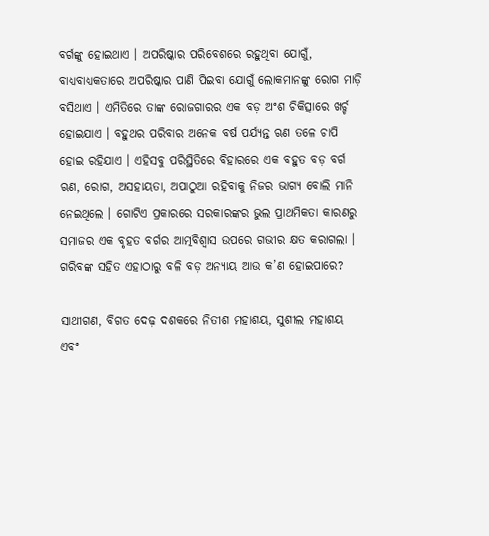ବର୍ଗଙ୍କୁ ହୋଇଥାଏ । ଅପରିଷ୍କାର ପରିବେଶରେ ରହୁଥିବା ଯୋଗୁଁ, ବାଧ୍ୟବାଧ୍ୟକତାରେ ଅପରିଷ୍କାର ପାଣି ପିଇବା ଯୋଗୁଁ ଲୋକମାନଙ୍କୁ ରୋଗ ମାଡ଼ି ବସିଥାଏ । ଏମିତିରେ ତାଙ୍କ ରୋଜଗାରର ଏକ ବଡ଼ ଅଂଶ ଚିକିତ୍ସାରେ ଖର୍ଚ୍ଚ ହୋଇଯାଏ । ବହୁଥର ପରିବାର ଅନେକ ବର୍ଷ ପର୍ଯ୍ୟନ୍ତ ଋଣ ତଳେ ଚାପି ହୋଇ ରହିଯାଏ । ଏହିସବୁ ପରିସ୍ଥିତିରେ ବିହାରରେ ଏକ ବହୁତ ବଡ଼ ବର୍ଗ ଋଣ, ରୋଗ, ଅସହାୟତା, ଅପାଠୁଆ ରହିବାକୁ ନିଜର ଭାଗ୍ୟ ବୋଲି ମାନି ନେଇଥିଲେ । ଗୋଟିଏ ପ୍ରକାରରେ ସରକାରଙ୍କର ଭୁଲ ପ୍ରାଥମିକତା କାରଣରୁ ସମାଜର ଏକ ବୃହତ ବର୍ଗର ଆତ୍ମବିଶ୍ୱାସ ଉପରେ ଗଭୀର କ୍ଷତ କରାଗଲା । ଗରିବଙ୍କ ସହିତ ଏହାଠାରୁ ବଳି ବଡ଼ ଅନ୍ୟାୟ ଆଉ କ’ଣ ହୋଇପାରେ?

ସାଥୀଗଣ, ବିଗତ ଦେଢ଼ ଦଶକରେ ନିତୀଶ ମହାଶୟ, ସୁଶୀଲ ମହାଶୟ ଏବଂ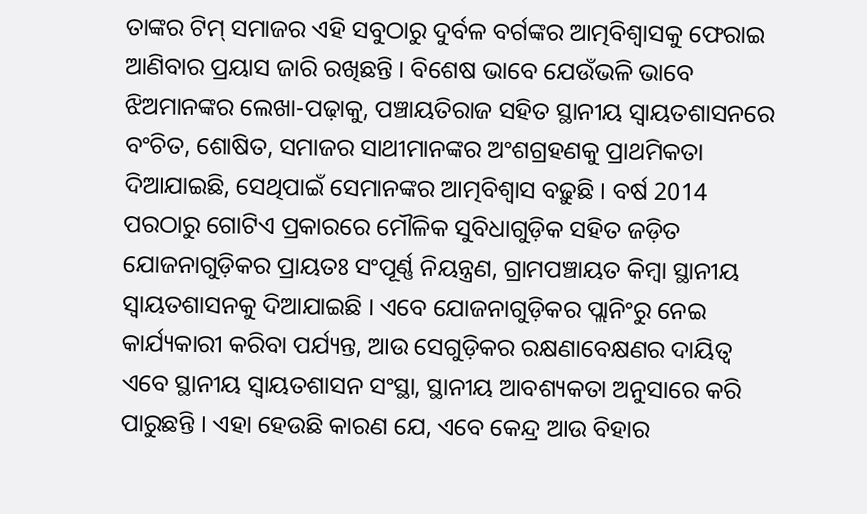ତାଙ୍କର ଟିମ୍ ସମାଜର ଏହି ସବୁଠାରୁ ଦୁର୍ବଳ ବର୍ଗଙ୍କର ଆତ୍ମବିଶ୍ୱାସକୁ ଫେରାଇ ଆଣିବାର ପ୍ରୟାସ ଜାରି ରଖିଛନ୍ତି । ବିଶେଷ ଭାବେ ଯେଉଁଭଳି ଭାବେ ଝିଅମାନଙ୍କର ଲେଖା-ପଢ଼ାକୁ, ପଞ୍ଚାୟତିରାଜ ସହିତ ସ୍ଥାନୀୟ ସ୍ୱାୟତଶାସନରେ ବଂଚିତ, ଶୋଷିତ, ସମାଜର ସାଥୀମାନଙ୍କର ଅଂଶଗ୍ରହଣକୁ ପ୍ରାଥମିକତା ଦିଆଯାଇଛି, ସେଥିପାଇଁ ସେମାନଙ୍କର ଆତ୍ମବିଶ୍ୱାସ ବଢ଼ୁଛି । ବର୍ଷ 2014 ପରଠାରୁ ଗୋଟିଏ ପ୍ରକାରରେ ମୌଳିକ ସୁବିଧାଗୁଡ଼ିକ ସହିତ ଜଡ଼ିତ ଯୋଜନାଗୁଡ଼ିକର ପ୍ରାୟତଃ ସଂପୂର୍ଣ୍ଣ ନିୟନ୍ତ୍ରଣ, ଗ୍ରାମପଞ୍ଚାୟତ କିମ୍ବା ସ୍ଥାନୀୟ ସ୍ୱାୟତଶାସନକୁ ଦିଆଯାଇଛି । ଏବେ ଯୋଜନାଗୁଡ଼ିକର ପ୍ଲାନିଂରୁ ନେଇ କାର୍ଯ୍ୟକାରୀ କରିବା ପର୍ଯ୍ୟନ୍ତ, ଆଉ ସେଗୁଡ଼ିକର ରକ୍ଷଣାବେକ୍ଷଣର ଦାୟିତ୍ୱ ଏବେ ସ୍ଥାନୀୟ ସ୍ୱାୟତଶାସନ ସଂସ୍ଥା, ସ୍ଥାନୀୟ ଆବଶ୍ୟକତା ଅନୁସାରେ କରି ପାରୁଛନ୍ତି । ଏହା ହେଉଛି କାରଣ ଯେ, ଏବେ କେନ୍ଦ୍ର ଆଉ ବିହାର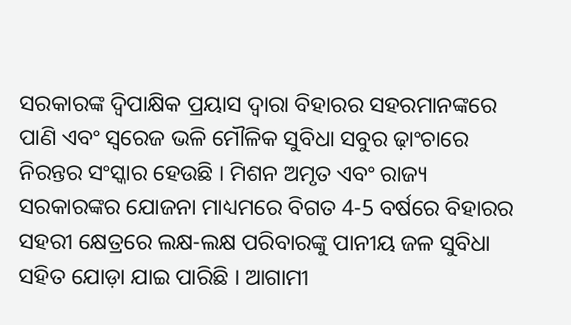ସରକାରଙ୍କ ଦ୍ୱିପାକ୍ଷିକ ପ୍ରୟାସ ଦ୍ୱାରା ବିହାରର ସହରମାନଙ୍କରେ ପାଣି ଏବଂ ସ୍ୱରେଜ ଭଳି ମୌଳିକ ସୁବିଧା ସବୁର ଢ଼ାଂଚାରେ ନିରନ୍ତର ସଂସ୍କାର ହେଉଛି । ମିଶନ ଅମୃତ ଏବଂ ରାଜ୍ୟ ସରକାରଙ୍କର ଯୋଜନା ମାଧ୍ୟମରେ ବିଗତ 4-5 ବର୍ଷରେ ବିହାରର ସହରୀ କ୍ଷେତ୍ରରେ ଲକ୍ଷ-ଲକ୍ଷ ପରିବାରଙ୍କୁ ପାନୀୟ ଜଳ ସୁବିଧା ସହିତ ଯୋଡ଼ା ଯାଇ ପାରିଛି । ଆଗାମୀ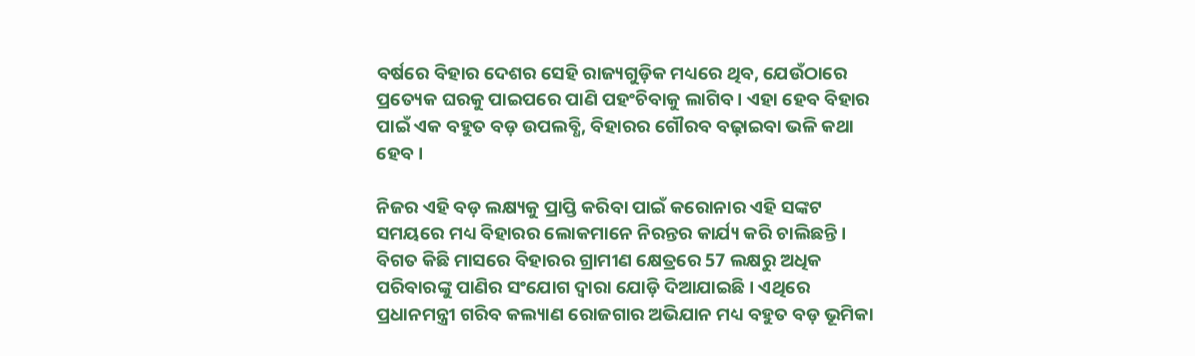ବର୍ଷରେ ବିହାର ଦେଶର ସେହି ରାଜ୍ୟଗୁଡ଼ିକ ମଧ୍ୟରେ ଥିବ, ଯେଉଁଠାରେ ପ୍ରତ୍ୟେକ ଘରକୁ ପାଇପରେ ପାଣି ପହଂଚିବାକୁ ଲାଗିବ । ଏହା ହେବ ବିହାର ପାଇଁ ଏକ ବହୁତ ବଡ଼ ଉପଲବ୍ଧି, ବିହାରର ଗୌରବ ବଢ଼ାଇବା ଭଳି କଥା ହେବ ।

ନିଜର ଏହି ବଡ଼ ଲକ୍ଷ୍ୟକୁ ପ୍ରାପ୍ତି କରିବା ପାଇଁ କରୋନାର ଏହି ସଙ୍କଟ ସମୟରେ ମଧ୍ୟ ବିହାରର ଲୋକମାନେ ନିରନ୍ତର କାର୍ଯ୍ୟ କରି ଚାଲିଛନ୍ତି । ବିଗତ କିଛି ମାସରେ ବିହାରର ଗ୍ରାମୀଣ କ୍ଷେତ୍ରରେ 57 ଲକ୍ଷରୁ ଅଧିକ ପରିବାରଙ୍କୁ ପାଣିର ସଂଯୋଗ ଦ୍ୱାରା ଯୋଡ଼ି ଦିଆଯାଇଛି । ଏଥିରେ ପ୍ରଧାନମନ୍ତ୍ରୀ ଗରିବ କଲ୍ୟାଣ ରୋଜଗାର ଅଭିଯାନ ମଧ୍ୟ ବହୁତ ବଡ଼ ଭୂମିକା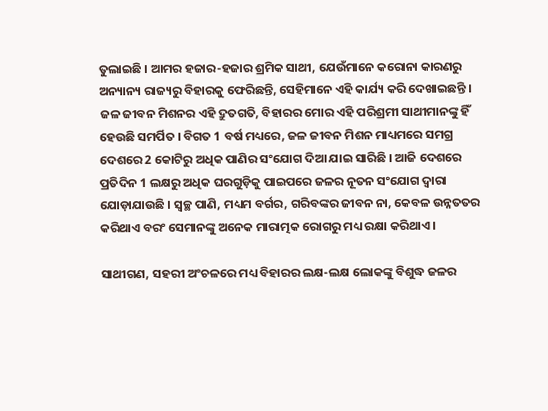ତୁଲାଇଛି । ଆମର ହଜାର-ହଜାର ଶ୍ରମିକ ସାଥୀ, ଯେଉଁମାନେ କରୋନା କାରଣରୁ ଅନ୍ୟାନ୍ୟ ରାଜ୍ୟରୁ ବିହାରକୁ ଫେରିଛନ୍ତି, ସେହିମାନେ ଏହି କାର୍ଯ୍ୟ କରି ଦେଖାଇଛନ୍ତି । ଜଳ ଜୀବନ ମିଶନର ଏହି ଦ୍ରୁତଗତି, ବିହାରର ମୋର ଏହି ପରିଶ୍ରମୀ ସାଥୀମାନଙ୍କୁ ହିଁ ହେଉଛି ସମର୍ପିତ । ବିଗତ 1 ବର୍ଷ ମଧ୍ୟରେ, ଜଳ ଜୀବନ ମିଶନ ମାଧ୍ୟମରେ ସମଗ୍ର ଦେଶରେ 2 କୋଟିରୁ ଅଧିକ ପାଣିର ସଂଯୋଗ ଦିଆ ଯାଇ ସାରିଛି । ଆଜି ଦେଶରେ ପ୍ରତିଦିନ 1 ଲକ୍ଷରୁ ଅଧିକ ଘରଗୁଡ଼ିକୁ ପାଇପରେ ଜଳର ନୂତନ ସଂଯୋଗ ଦ୍ୱାରା ଯୋଡ଼ାଯାଉଛି । ସ୍ୱଚ୍ଛ ପାଣି, ମଧ୍ୟମ ବର୍ଗର, ଗରିବଙ୍କର ଜୀବନ ନା, କେବଳ ଉନ୍ନତତର କରିଥାଏ ବରଂ ସେମାନଙ୍କୁ ଅନେକ ମାରାତ୍ମକ ରୋଗରୁ ମଧ୍ୟ ରକ୍ଷା କରିଥାଏ ।

ସାଥୀଗଣ, ସହରୀ ଅଂଚଳରେ ମଧ୍ୟ ବିହାରର ଲକ୍ଷ-ଲକ୍ଷ ଲୋକଙ୍କୁ ବିଶୁଦ୍ଧ ଜଳର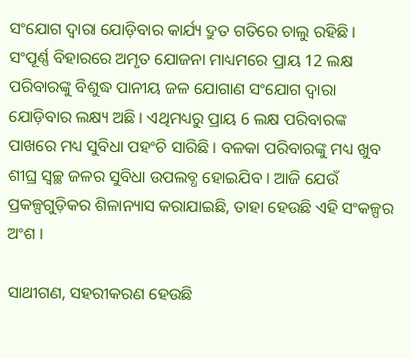ସଂଯୋଗ ଦ୍ୱାରା ଯୋଡ଼ିବାର କାର୍ଯ୍ୟ ଦ୍ରୁତ ଗତିରେ ଚାଲୁ ରହିଛି । ସଂପୂର୍ଣ୍ଣ ବିହାରରେ ଅମୃତ ଯୋଜନା ମାଧ୍ୟମରେ ପ୍ରାୟ 12 ଲକ୍ଷ ପରିବାରଙ୍କୁ ବିଶୁଦ୍ଧ ପାନୀୟ ଜଳ ଯୋଗାଣ ସଂଯୋଗ ଦ୍ୱାରା ଯୋଡ଼ିବାର ଲକ୍ଷ୍ୟ ଅଛି । ଏଥିମଧ୍ୟରୁ ପ୍ରାୟ 6 ଲକ୍ଷ ପରିବାରଙ୍କ ପାଖରେ ମଧ୍ୟ ସୁବିଧା ପହଂଚି ସାରିଛି । ବଳକା ପରିବାରଙ୍କୁ ମଧ୍ୟ ଖୁବ ଶୀଘ୍ର ସ୍ୱଚ୍ଛ ଜଳର ସୁବିଧା ଉପଲବ୍ଧ ହୋଇଯିବ । ଆଜି ଯେଉଁ ପ୍ରକଳ୍ପଗୁଡ଼ିକର ଶିଳାନ୍ୟାସ କରାଯାଇଛି, ତାହା ହେଉଛି ଏହି ସଂକଳ୍ପର ଅଂଶ ।

ସାଥୀଗଣ, ସହରୀକରଣ ହେଉଛି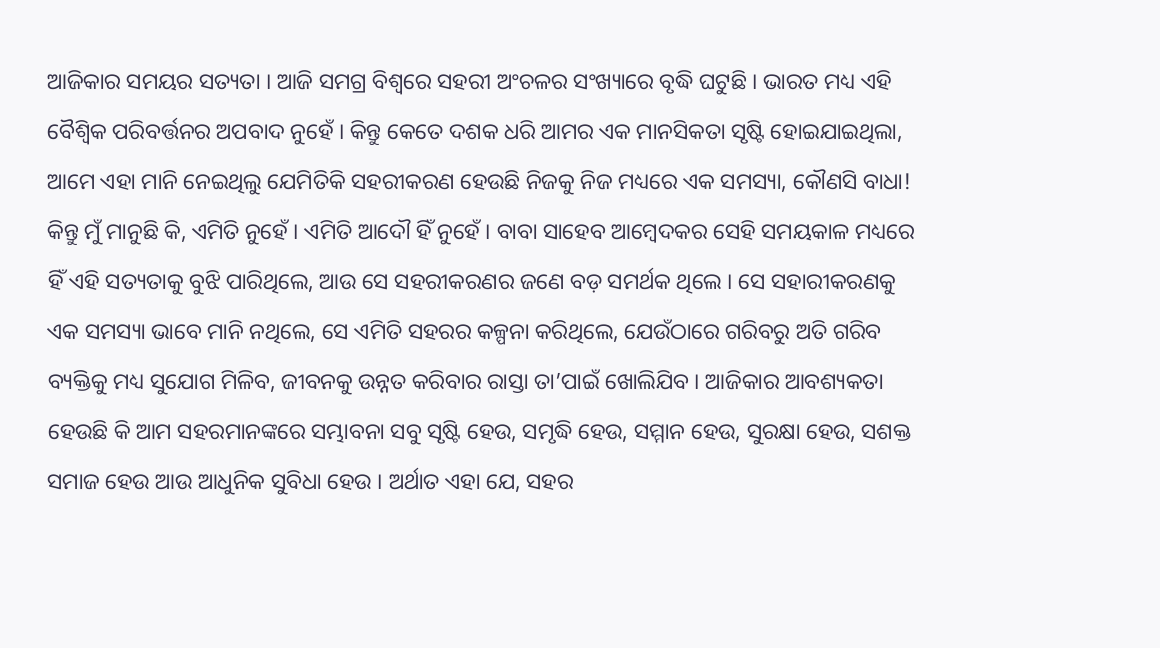ଆଜିକାର ସମୟର ସତ୍ୟତା । ଆଜି ସମଗ୍ର ବିଶ୍ୱରେ ସହରୀ ଅଂଚଳର ସଂଖ୍ୟାରେ ବୃଦ୍ଧି ଘଟୁଛି । ଭାରତ ମଧ୍ୟ ଏହି ବୈଶ୍ୱିକ ପରିବର୍ତ୍ତନର ଅପବାଦ ନୁହେଁ । କିନ୍ତୁ କେତେ ଦଶକ ଧରି ଆମର ଏକ ମାନସିକତା ସୃଷ୍ଟି ହୋଇଯାଇଥିଲା, ଆମେ ଏହା ମାନି ନେଇଥିଲୁ ଯେମିତିକି ସହରୀକରଣ ହେଉଛି ନିଜକୁ ନିଜ ମଧ୍ୟରେ ଏକ ସମସ୍ୟା, କୌଣସି ବାଧା! କିନ୍ତୁ ମୁଁ ମାନୁଛି କି, ଏମିତି ନୁହେଁ । ଏମିତି ଆଦୌ ହିଁ ନୁହେଁ । ବାବା ସାହେବ ଆମ୍ବେଦକର ସେହି ସମୟକାଳ ମଧ୍ୟରେ ହିଁ ଏହି ସତ୍ୟତାକୁ ବୁଝି ପାରିଥିଲେ, ଆଉ ସେ ସହରୀକରଣର ଜଣେ ବଡ଼ ସମର୍ଥକ ଥିଲେ । ସେ ସହାରୀକରଣକୁ ଏକ ସମସ୍ୟା ଭାବେ ମାନି ନଥିଲେ, ସେ ଏମିତି ସହରର କଳ୍ପନା କରିଥିଲେ, ଯେଉଁଠାରେ ଗରିବରୁ ଅତି ଗରିବ ବ୍ୟକ୍ତିକୁ ମଧ୍ୟ ସୁଯୋଗ ମିଳିବ, ଜୀବନକୁ ଉନ୍ନତ କରିବାର ରାସ୍ତା ତା’ପାଇଁ ଖୋଲିଯିବ । ଆଜିକାର ଆବଶ୍ୟକତା ହେଉଛି କି ଆମ ସହରମାନଙ୍କରେ ସମ୍ଭାବନା ସବୁ ସୃଷ୍ଟି ହେଉ, ସମୃଦ୍ଧି ହେଉ, ସମ୍ମାନ ହେଉ, ସୁରକ୍ଷା ହେଉ, ସଶକ୍ତ ସମାଜ ହେଉ ଆଉ ଆଧୁନିକ ସୁବିଧା ହେଉ । ଅର୍ଥାତ ଏହା ଯେ, ସହର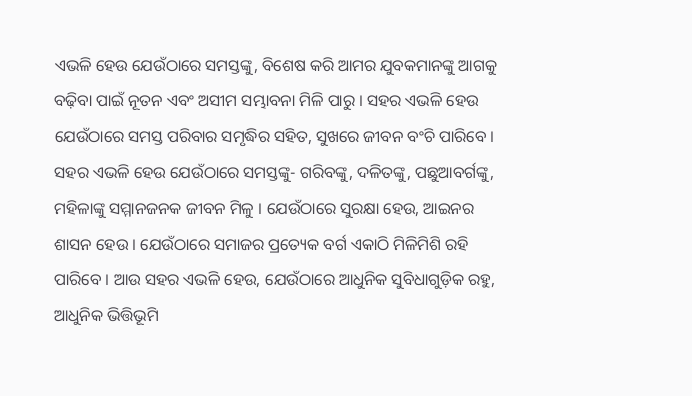ଏଭଳି ହେଉ ଯେଉଁଠାରେ ସମସ୍ତଙ୍କୁ, ବିଶେଷ କରି ଆମର ଯୁବକମାନଙ୍କୁ ଆଗକୁ ବଢ଼ିବା ପାଇଁ ନୂତନ ଏବଂ ଅସୀମ ସମ୍ଭାବନା ମିଳି ପାରୁ । ସହର ଏଭଳି ହେଉ ଯେଉଁଠାରେ ସମସ୍ତ ପରିବାର ସମୃଦ୍ଧିର ସହିତ, ସୁଖରେ ଜୀବନ ବଂଚି ପାରିବେ ।  ସହର ଏଭଳି ହେଉ ଯେଉଁଠାରେ ସମସ୍ତଙ୍କୁ- ଗରିବଙ୍କୁ, ଦଳିତଙ୍କୁ, ପଛୁଆବର୍ଗଙ୍କୁ, ମହିଳାଙ୍କୁ ସମ୍ମାନଜନକ ଜୀବନ ମିଳୁ । ଯେଉଁଠାରେ ସୁରକ୍ଷା ହେଉ, ଆଇନର ଶାସନ ହେଉ । ଯେଉଁଠାରେ ସମାଜର ପ୍ରତ୍ୟେକ ବର୍ଗ ଏକାଠି ମିଳିମିଶି ରହି ପାରିବେ । ଆଉ ସହର ଏଭଳି ହେଉ, ଯେଉଁଠାରେ ଆଧୁନିକ ସୁବିଧାଗୁଡ଼ିକ ରହୁ, ଆଧୁନିକ ଭିତ୍ତିଭୂମି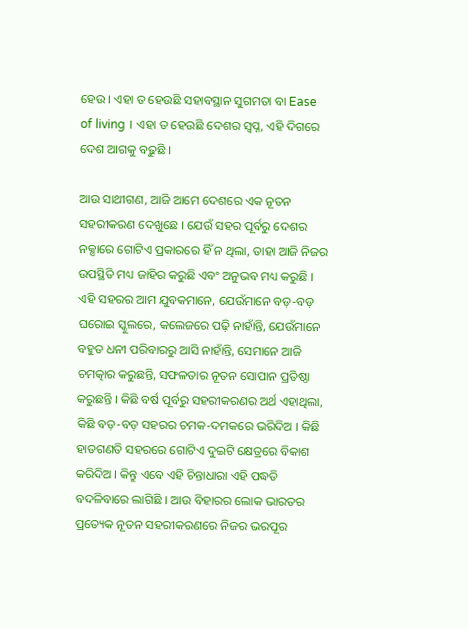ହେଉ । ଏହା ତ ହେଉଛି ସହାବସ୍ଥାନ ସୁଗମତା ବା Ease of living । ଏହା ତ ହେଉଛି ଦେଶର ସ୍ୱପ୍ନ, ଏହି ଦିଗରେ ଦେଶ ଆଗକୁ ବଢ଼ୁଛି ।

ଆଉ ସାଥୀଗଣ, ଆଜି ଆମେ ଦେଶରେ ଏକ ନୂତନ ସହରୀକରଣ ଦେଖୁଛେ । ଯେଉଁ ସହର ପୂର୍ବରୁ ଦେଶର ନକ୍ସାରେ ଗୋଟିଏ ପ୍ରକାରରେ ହିଁ ନ ଥିଲା, ତାହା ଆଜି ନିଜର ଉପସ୍ଥିତି ମଧ୍ୟ ଜାହିର କରୁଛି ଏବଂ ଅନୁଭବ ମଧ୍ୟ କରୁଛି । ଏହି ସହରର ଆମ ଯୁବକମାନେ, ଯେଉଁମାନେ ବଡ଼-ବଡ଼ ଘରୋଇ ସ୍କୁଲରେ, କଲେଜରେ ପଢ଼ି ନାହାଁନ୍ତି, ଯେଉଁମାନେ ବହୁତ ଧନୀ ପରିବାରରୁ ଆସି ନାହାଁନ୍ତି, ସେମାନେ ଆଜି ଚମତ୍କାର କରୁଛନ୍ତି, ସଫଳତାର ନୂତନ ସୋପାନ ପ୍ରତିଷ୍ଠା କରୁଛନ୍ତି । କିଛି ବର୍ଷ ପୂର୍ବରୁ ସହରୀକରଣର ଅର୍ଥ ଏହାଥିଲା, କିଛି ବଡ଼-ବଡ଼ ସହରର ଚମକ-ଦମକରେ ଭରିଦିଅ । କିଛି ହାତଗଣତି ସହରରେ ଗୋଟିଏ ଦୁଇଟି କ୍ଷେତ୍ରରେ ବିକାଶ କରିଦିଅ । କିନ୍ତୁ ଏବେ ଏହି ଚିନ୍ତାଧାରା ଏହି ପଦ୍ଧତି ବଦଳିବାରେ ଲାଗିଛି । ଆଉ ବିହାରର ଲୋକ ଭାରତର ପ୍ରତ୍ୟେକ ନୂତନ ସହରୀକରଣରେ ନିଜର ଭରପୂର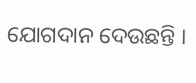ଯୋଗଦାନ ଦେଉଛନ୍ତି ।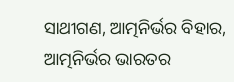ସାଥୀଗଣ, ଆତ୍ମନିର୍ଭର ବିହାର, ଆତ୍ମନିର୍ଭର ଭାରତର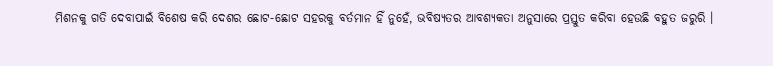ମିଶନକୁ ଗତି ଦେବାପାଇଁ ବିଶେଷ କରି ଦେଶର ଛୋଟ-ଛୋଟ ସହରକୁ ବର୍ତମାନ ହିଁ ନୁହେଁ, ଭବିଷ୍ୟତର ଆବଶ୍ୟକତା ଅନୁସାରେ ପ୍ରସ୍ତୁତ କରିବା ହେଉଛି ବହୁତ ଜରୁରି ।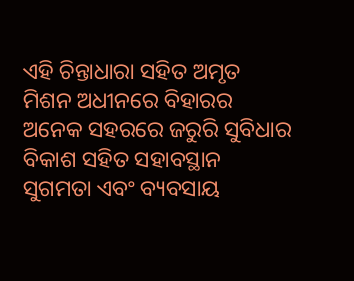ଏହି ଚିନ୍ତାଧାରା ସହିତ ଅମୃତ ମିଶନ ଅଧୀନରେ ବିହାରର ଅନେକ ସହରରେ ଜରୁରି ସୁବିଧାର ବିକାଶ ସହିତ ସହାବସ୍ଥାନ ସୁଗମତା ଏବଂ ବ୍ୟବସାୟ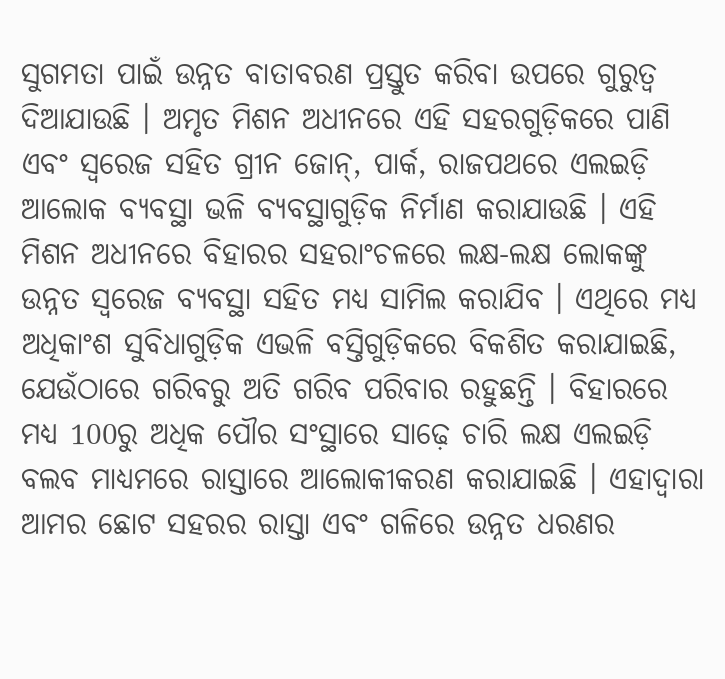ସୁଗମତା ପାଇଁ ଉନ୍ନତ ବାତାବରଣ ପ୍ରସ୍ତୁତ କରିବା ଉପରେ ଗୁରୁତ୍ୱ ଦିଆଯାଉଛି । ଅମୃତ ମିଶନ ଅଧୀନରେ ଏହି ସହରଗୁଡ଼ିକରେ ପାଣି ଏବଂ ସ୍ୱରେଜ ସହିତ ଗ୍ରୀନ ଜୋନ୍, ପାର୍କ, ରାଜପଥରେ ଏଲଇଡ଼ି ଆଲୋକ ବ୍ୟବସ୍ଥା ଭଳି ବ୍ୟବସ୍ଥାଗୁଡ଼ିକ ନିର୍ମାଣ କରାଯାଉଛି । ଏହି ମିଶନ ଅଧୀନରେ ବିହାରର ସହରାଂଚଳରେ ଲକ୍ଷ-ଲକ୍ଷ ଲୋକଙ୍କୁ ଉନ୍ନତ ସ୍ୱରେଜ ବ୍ୟବସ୍ଥା ସହିତ ମଧ୍ୟ ସାମିଲ କରାଯିବ । ଏଥିରେ ମଧ୍ୟ ଅଧିକାଂଶ ସୁବିଧାଗୁଡ଼ିକ ଏଭଳି ବସ୍ତିଗୁଡ଼ିକରେ ବିକଶିତ କରାଯାଇଛି, ଯେଉଁଠାରେ ଗରିବରୁ ଅତି ଗରିବ ପରିବାର ରହୁଛନ୍ତି । ବିହାରରେ ମଧ୍ୟ 100ରୁ ଅଧିକ ପୌର ସଂସ୍ଥାରେ ସାଢ଼େ ଚାରି ଲକ୍ଷ ଏଲଇଡ଼ି ବଲବ ମାଧ୍ୟମରେ ରାସ୍ତାରେ ଆଲୋକୀକରଣ କରାଯାଇଛି । ଏହାଦ୍ୱାରା ଆମର ଛୋଟ ସହରର ରାସ୍ତା ଏବଂ ଗଳିରେ ଉନ୍ନତ ଧରଣର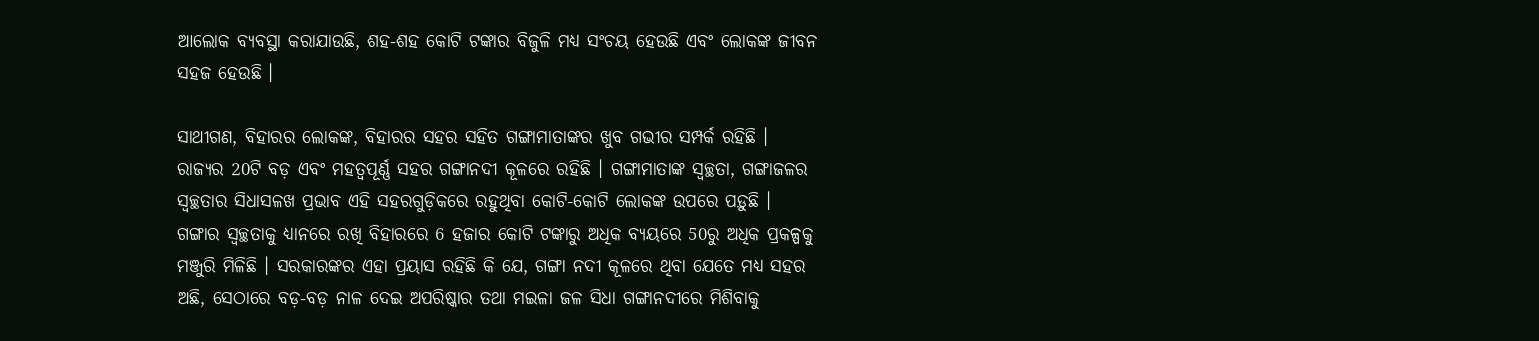ଆଲୋକ ବ୍ୟବସ୍ଥା କରାଯାଉଛି, ଶହ-ଶହ କୋଟି ଟଙ୍କାର ବିଜୁଳି ମଧ୍ୟ ସଂଚୟ ହେଉଛି ଏବଂ ଲୋକଙ୍କ ଜୀବନ ସହଜ ହେଉଛି ।

ସାଥୀଗଣ, ବିହାରର ଲୋକଙ୍କ, ବିହାରର ସହର ସହିତ ଗଙ୍ଗାମାତାଙ୍କର ଖୁବ ଗଭୀର ସମ୍ପର୍କ ରହିଛି । ରାଜ୍ୟର 20ଟି ବଡ଼ ଏବଂ ମହତ୍ୱପୂର୍ଣ୍ଣ ସହର ଗଙ୍ଗାନଦୀ କୂଳରେ ରହିଛି । ଗଙ୍ଗାମାତାଙ୍କ ସ୍ୱଚ୍ଛତା, ଗଙ୍ଗାଜଳର ସ୍ୱଚ୍ଛତାର ସିଧାସଳଖ ପ୍ରଭାବ ଏହି ସହରଗୁଡ଼ିକରେ ରହୁଥିବା କୋଟି-କୋଟି ଲୋକଙ୍କ ଉପରେ ପଡ଼ୁଛି । ଗଙ୍ଗାର ସ୍ୱଚ୍ଛତାକୁ ଧ୍ୟାନରେ ରଖି ବିହାରରେ 6 ହଜାର କୋଟି ଟଙ୍କାରୁ ଅଧିକ ବ୍ୟୟରେ 50ରୁ ଅଧିକ ପ୍ରକଳ୍ପକୁ ମଞ୍ଜୁରି ମିଳିଛି । ସରକାରଙ୍କର ଏହା ପ୍ରୟାସ ରହିଛି କି ଯେ, ଗଙ୍ଗା ନଦୀ କୂଳରେ ଥିବା ଯେତେ ମଧ୍ୟ ସହର ଅଛି, ସେଠାରେ ବଡ଼-ବଡ଼ ନାଳ ଦେଇ ଅପରିଷ୍କାର ତଥା ମଇଳା ଜଳ ସିଧା ଗଙ୍ଗାନଦୀରେ ମିଶିବାକୁ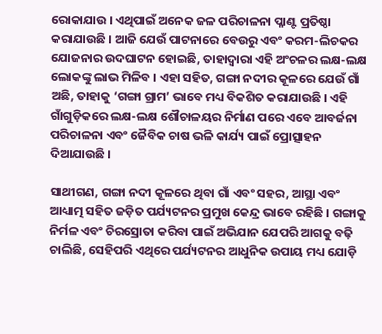ରୋକାଯାଉ । ଏଥିପାଇଁ ଅନେକ ଜଳ ପରିଚାଳନା ପ୍ଳାଣ୍ଟ ପ୍ରତିଷ୍ଠା କରାଯାଉଛି । ଆଜି ଯେଉଁ ପାଟନାରେ ବେଉରୁ ଏବଂ କରମ-ଲିଚକର ଯୋଜନାର ଉଦଘାଟନ ହୋଇଛି, ତାହାଦ୍ୱାରା ଏହି ଅଂଚଳର ଲକ୍ଷ-ଲକ୍ଷ ଲୋକଙ୍କୁ ଲାଭ ମିଳିବ । ଏହା ସହିତ, ଗଙ୍ଗା ନଦୀର କୂଳରେ ଯେଉଁ ଗାଁ ଅଛି, ତାହାକୁ ‘ଗଙ୍ଗା ଗ୍ରାମ’ ଭାବେ ମଧ୍ୟ ବିକଶିତ କରାଯାଉଛି । ଏହି ଗାଁଗୁଡ଼ିକରେ ଲକ୍ଷ-ଲକ୍ଷ ଶୌଚାଳୟର ନିର୍ମାଣ ପରେ ଏବେ ଆବର୍ଜନା ପରିଚାଳନା ଏବଂ ଜୈବିକ ଚାଷ ଭଳି କାର୍ଯ୍ୟ ପାଇଁ ପ୍ରୋତ୍ସାହନ ଦିଆଯାଉଛି ।

ସାଥୀଗଣ, ଗଙ୍ଗା ନଦୀ କୂଳରେ ଥିବା ଗାଁ ଏବଂ ସହର, ଆସ୍ଥା ଏବଂ ଆଧ୍ୟାତ୍ମ ସହିତ ଜଡ଼ିତ ପର୍ଯ୍ୟଟନର ପ୍ରମୁଖ କେନ୍ଦ୍ର ଭାବେ ରହିଛି । ଗଙ୍ଗାକୁ ନିର୍ମଳ ଏବଂ ଚିରସ୍ରୋତା କରିବା ପାଇଁ ଅଭିଯାନ ଯେପରି ଆଗକୁ ବଢ଼ି ଚାଲିଛି, ସେହିପରି ଏଥିରେ ପର୍ଯ୍ୟଟନର ଆଧୁନିକ ଉପାୟ ମଧ୍ୟ ଯୋଡ଼ି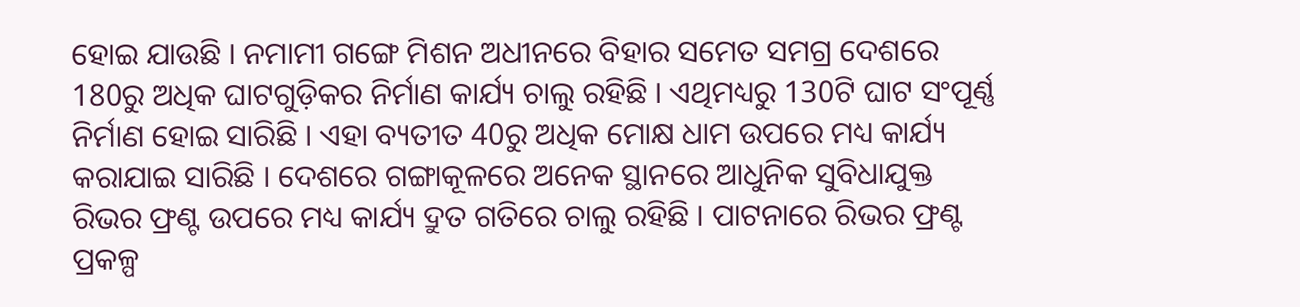ହୋଇ ଯାଉଛି । ନମାମୀ ଗଙ୍ଗେ ମିଶନ ଅଧୀନରେ ବିହାର ସମେତ ସମଗ୍ର ଦେଶରେ 180ରୁ ଅଧିକ ଘାଟଗୁଡ଼ିକର ନିର୍ମାଣ କାର୍ଯ୍ୟ ଚାଲୁ ରହିଛି । ଏଥିମଧ୍ୟରୁ 130ଟି ଘାଟ ସଂପୂର୍ଣ୍ଣ ନିର୍ମାଣ ହୋଇ ସାରିଛି । ଏହା ବ୍ୟତୀତ 40ରୁ ଅଧିକ ମୋକ୍ଷ ଧାମ ଉପରେ ମଧ୍ୟ କାର୍ଯ୍ୟ କରାଯାଇ ସାରିଛି । ଦେଶରେ ଗଙ୍ଗାକୂଳରେ ଅନେକ ସ୍ଥାନରେ ଆଧୁନିକ ସୁବିଧାଯୁକ୍ତ ରିଭର ଫ୍ରଣ୍ଟ ଉପରେ ମଧ୍ୟ କାର୍ଯ୍ୟ ଦ୍ରୁତ ଗତିରେ ଚାଲୁ ରହିଛି । ପାଟନାରେ ରିଭର ଫ୍ରଣ୍ଟ ପ୍ରକଳ୍ପ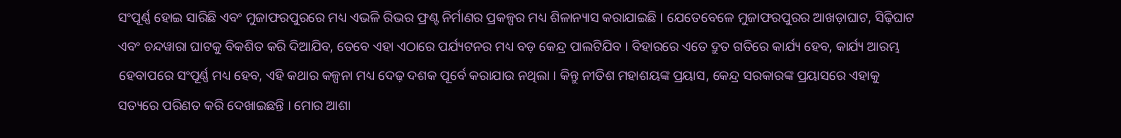ସଂପୂର୍ଣ୍ଣ ହୋଇ ସାରିଛି ଏବଂ ମୁଜାଫରପୁରରେ ମଧ୍ୟ ଏଭଳି ରିଭର ଫ୍ରଣ୍ଟ ନିର୍ମାଣର ପ୍ରକଳ୍ପର ମଧ୍ୟ ଶିଳାନ୍ୟାସ କରାଯାଇଛି । ଯେତେବେଳେ ମୁଜାଫରପୁରର ଆଖଡ଼ାଘାଟ, ସିଢ଼ିଘାଟ ଏବଂ ଚନ୍ଦୱାରା ଘାଟକୁ ବିକଶିତ କରି ଦିଆଯିବ, ତେବେ ଏହା ଏଠାରେ ପର୍ଯ୍ୟଟନର ମଧ୍ୟ ବଡ଼ କେନ୍ଦ୍ର ପାଲଟିଯିବ । ବିହାରରେ ଏତେ ଦ୍ରୁତ ଗତିରେ କାର୍ଯ୍ୟ ହେବ, କାର୍ଯ୍ୟ ଆରମ୍ଭ ହେବାପରେ ସଂପୂର୍ଣ୍ଣ ମଧ୍ୟ ହେବ, ଏହି କଥାର କଳ୍ପନା ମଧ୍ୟ ଦେଢ଼ ଦଶକ ପୂର୍ବେ କରାଯାଉ ନଥିଲା । କିନ୍ତୁ ନୀତିଶ ମହାଶୟଙ୍କ ପ୍ରୟାସ, କେନ୍ଦ୍ର ସରକାରଙ୍କ ପ୍ରୟାସରେ ଏହାକୁ ସତ୍ୟରେ ପରିଣତ କରି ଦେଖାଇଛନ୍ତି । ମୋର ଆଶା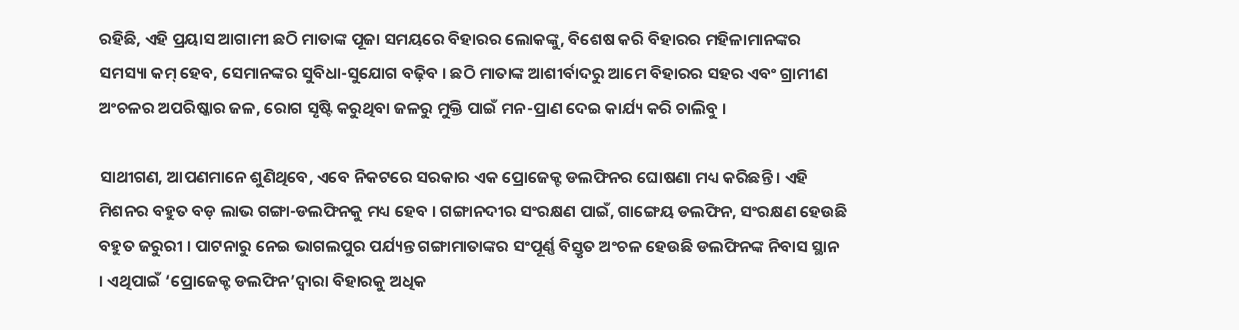ରହିଛି, ଏହି ପ୍ରୟାସ ଆଗାମୀ ଛଠି ମାତାଙ୍କ ପୂଜା ସମୟରେ ବିହାରର ଲୋକଙ୍କୁ, ବିଶେଷ କରି ବିହାରର ମହିଳାମାନଙ୍କର ସମସ୍ୟା କମ୍ ହେବ, ସେମାନଙ୍କର ସୁବିଧା-ସୁଯୋଗ ବଢ଼ିବ । ଛଠି ମାତାଙ୍କ ଆଶୀର୍ବାଦରୁ ଆମେ ବିହାରର ସହର ଏବଂ ଗ୍ରାମୀଣ ଅଂଚଳର ଅପରିଷ୍କାର ଜଳ, ରୋଗ ସୃଷ୍ଟି କରୁଥିବା ଜଳରୁ ମୁକ୍ତି ପାଇଁ ମନ-ପ୍ରାଣ ଦେଇ କାର୍ଯ୍ୟ କରି ଚାଲିବୁ ।

ସାଥୀଗଣ, ଆପଣମାନେ ଶୁଣିଥିବେ, ଏବେ ନିକଟରେ ସରକାର ଏକ ପ୍ରୋଜେକ୍ଟ ଡଲଫିନର ଘୋଷଣା ମଧ୍ୟ କରିଛନ୍ତି । ଏହି ମିଶନର ବହୁତ ବଡ଼ ଲାଭ ଗଙ୍ଗା-ଡଲଫିନକୁ ମଧ୍ୟ ହେବ । ଗଙ୍ଗାନଦୀର ସଂରକ୍ଷଣ ପାଇଁ, ଗାଙ୍ଗେୟ ଡଲଫିନ, ସଂରକ୍ଷଣ ହେଉଛି ବହୁତ ଜରୁରୀ । ପାଟନାରୁ ନେଇ ଭାଗଲପୁର ପର୍ଯ୍ୟନ୍ତ ଗଙ୍ଗାମାତାଙ୍କର ସଂପୂର୍ଣ୍ଣ ବିସ୍ତୃତ ଅଂଚଳ ହେଉଛି ଡଲଫିନଙ୍କ ନିବାସ ସ୍ଥାନ । ଏଥିପାଇଁ ‘ପ୍ରୋଜେକ୍ଟ ଡଲଫିନ’ଦ୍ୱାରା ବିହାରକୁ ଅଧିକ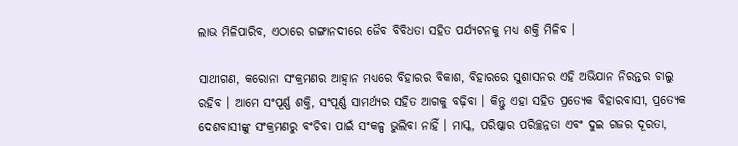ଲାଭ ମିଳିପାରିବ, ଏଠାରେ ଗଙ୍ଗାନଦୀରେ ଜୈବ ବିବିଧତା ସହିତ ପର୍ଯ୍ୟଟନକୁ ମଧ୍ୟ ଶକ୍ତି ମିଳିବ ।

ସାଥୀଗଣ, କରୋନା ସଂକ୍ରମଣର ଆହ୍ୱାନ ମଧ୍ୟରେ ବିହାରର ବିକାଶ, ବିହାରରେ ସୁଶାସନର ଏହି ଅଭିଯାନ ନିରନ୍ତର ଚାଲୁ ରହିବ । ଆମେ ସଂପୂର୍ଣ୍ଣ ଶକ୍ତି, ସଂପୂର୍ଣ୍ଣ ସାମର୍ଥ୍ୟର ସହିତ ଆଗକୁ ବଢ଼ିବା । କିନ୍ତୁ ଏହା ସହିତ ପ୍ରତ୍ୟେକ ବିହାରବାସୀ, ପ୍ରତ୍ୟେକ ଦେଶବାସୀଙ୍କୁ ସଂକ୍ରମଣରୁ ବଂଚିବା ପାଇଁ ସଂକଳ୍ପ ଭୁଲିବା ନାହିଁ । ମାସ୍କ, ପରିଷ୍କାର ପରିଚ୍ଛନ୍ନତା ଏବଂ ଦୁଇ ଗଜର ଦୂରତା,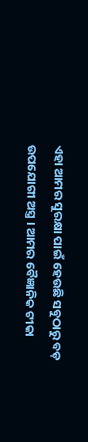ଏହା ଆମର ସୁରକ୍ଷା ପାଇଁ ହେଉଛି ସବୁଠାରୁ ବଡ଼ ଉପଯୋଗୀ ଅସ୍ତ୍ର । ଆମର ବୈଜ୍ଞାନିକ ଟୀକା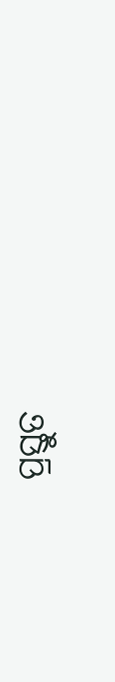ପ୍ରସ୍ତୁତ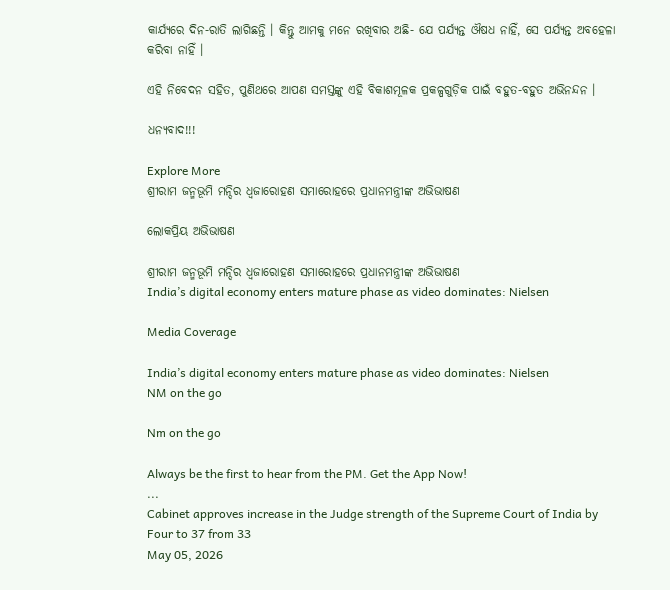କାର୍ଯ୍ୟରେ ଦିନ-ରାତି ଲାଗିଛନ୍ତି । କିନ୍ତୁ ଆମକୁ ମନେ ରଖିବାର ଅଛି- ଯେ ପର୍ଯ୍ୟନ୍ତ ଔଷଧ ନାହିଁ, ସେ ପର୍ଯ୍ୟନ୍ତ ଅବହେଳା କରିବା ନାହିଁ ।

ଏହି ନିବେଦନ ସହିତ, ପୁଣିଥରେ ଆପଣ ସମସ୍ତଙ୍କୁ ଏହି ବିକାଶମୂଳକ ପ୍ରକଳ୍ପଗୁଡ଼ିକ ପାଇଁ ବହୁତ-ବହୁତ ଅଭିନନ୍ଦନ ।

ଧନ୍ୟବାଦ!!!

Explore More
ଶ୍ରୀରାମ ଜନ୍ମଭୂମି ମନ୍ଦିର ଧ୍ଵଜାରୋହଣ ସମାରୋହରେ ପ୍ରଧାନମନ୍ତ୍ରୀଙ୍କ ଅଭିଭାଷଣ

ଲୋକପ୍ରିୟ ଅଭିଭାଷଣ

ଶ୍ରୀରାମ ଜନ୍ମଭୂମି ମନ୍ଦିର ଧ୍ଵଜାରୋହଣ ସମାରୋହରେ ପ୍ରଧାନମନ୍ତ୍ରୀଙ୍କ ଅଭିଭାଷଣ
India’s digital economy enters mature phase as video dominates: Nielsen

Media Coverage

India’s digital economy enters mature phase as video dominates: Nielsen
NM on the go

Nm on the go

Always be the first to hear from the PM. Get the App Now!
...
Cabinet approves increase in the Judge strength of the Supreme Court of India by Four to 37 from 33
May 05, 2026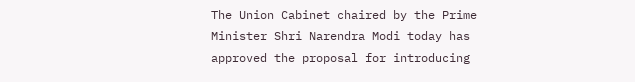The Union Cabinet chaired by the Prime Minister Shri Narendra Modi today has approved the proposal for introducing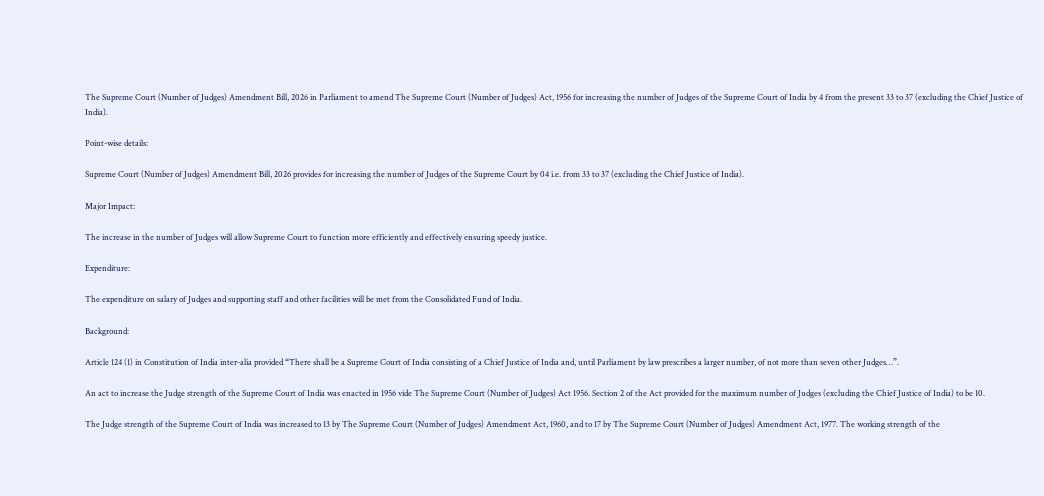The Supreme Court (Number of Judges) Amendment Bill, 2026 in Parliament to amend The Supreme Court (Number of Judges) Act, 1956 for increasing the number of Judges of the Supreme Court of India by 4 from the present 33 to 37 (excluding the Chief Justice of India).

Point-wise details:

Supreme Court (Number of Judges) Amendment Bill, 2026 provides for increasing the number of Judges of the Supreme Court by 04 i.e. from 33 to 37 (excluding the Chief Justice of India).

Major Impact:

The increase in the number of Judges will allow Supreme Court to function more efficiently and effectively ensuring speedy justice.

Expenditure:

The expenditure on salary of Judges and supporting staff and other facilities will be met from the Consolidated Fund of India.

Background:

Article 124 (1) in Constitution of India inter-alia provided “There shall be a Supreme Court of India consisting of a Chief Justice of India and, until Parliament by law prescribes a larger number, of not more than seven other Judges…”.

An act to increase the Judge strength of the Supreme Court of India was enacted in 1956 vide The Supreme Court (Number of Judges) Act 1956. Section 2 of the Act provided for the maximum number of Judges (excluding the Chief Justice of India) to be 10.

The Judge strength of the Supreme Court of India was increased to 13 by The Supreme Court (Number of Judges) Amendment Act, 1960, and to 17 by The Supreme Court (Number of Judges) Amendment Act, 1977. The working strength of the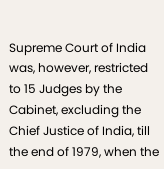Supreme Court of India was, however, restricted to 15 Judges by the Cabinet, excluding the Chief Justice of India, till the end of 1979, when the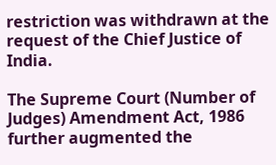restriction was withdrawn at the request of the Chief Justice of India.

The Supreme Court (Number of Judges) Amendment Act, 1986 further augmented the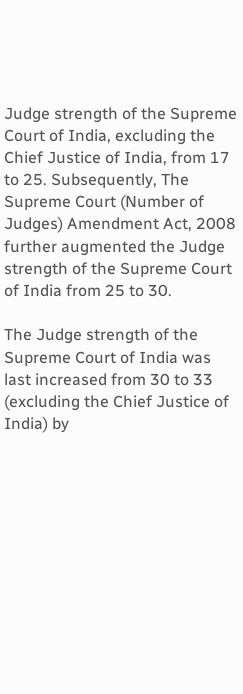Judge strength of the Supreme Court of India, excluding the Chief Justice of India, from 17 to 25. Subsequently, The Supreme Court (Number of Judges) Amendment Act, 2008 further augmented the Judge strength of the Supreme Court of India from 25 to 30.

The Judge strength of the Supreme Court of India was last increased from 30 to 33 (excluding the Chief Justice of India) by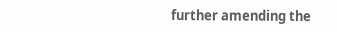further amending the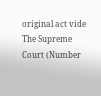original act vide The Supreme Court (Number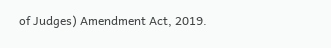of Judges) Amendment Act, 2019.